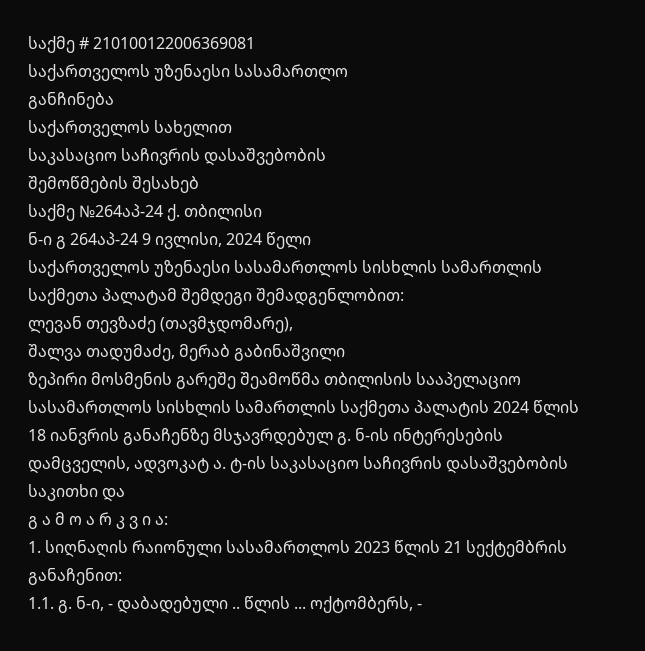საქმე # 210100122006369081
საქართველოს უზენაესი სასამართლო
განჩინება
საქართველოს სახელით
საკასაციო საჩივრის დასაშვებობის
შემოწმების შესახებ
საქმე №264აპ-24 ქ. თბილისი
ნ-ი გ 264აპ-24 9 ივლისი, 2024 წელი
საქართველოს უზენაესი სასამართლოს სისხლის სამართლის საქმეთა პალატამ შემდეგი შემადგენლობით:
ლევან თევზაძე (თავმჯდომარე),
შალვა თადუმაძე, მერაბ გაბინაშვილი
ზეპირი მოსმენის გარეშე შეამოწმა თბილისის სააპელაციო სასამართლოს სისხლის სამართლის საქმეთა პალატის 2024 წლის 18 იანვრის განაჩენზე მსჯავრდებულ გ. ნ-ის ინტერესების დამცველის, ადვოკატ ა. ტ-ის საკასაციო საჩივრის დასაშვებობის საკითხი და
გ ა მ ო ა რ კ ვ ი ა:
1. სიღნაღის რაიონული სასამართლოს 2023 წლის 21 სექტემბრის განაჩენით:
1.1. გ. ნ-ი, - დაბადებული .. წლის ... ოქტომბერს, -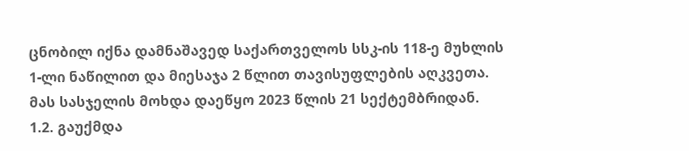ცნობილ იქნა დამნაშავედ საქართველოს სსკ-ის 118-ე მუხლის 1-ლი ნაწილით და მიესაჯა 2 წლით თავისუფლების აღკვეთა. მას სასჯელის მოხდა დაეწყო 2023 წლის 21 სექტემბრიდან.
1.2. გაუქმდა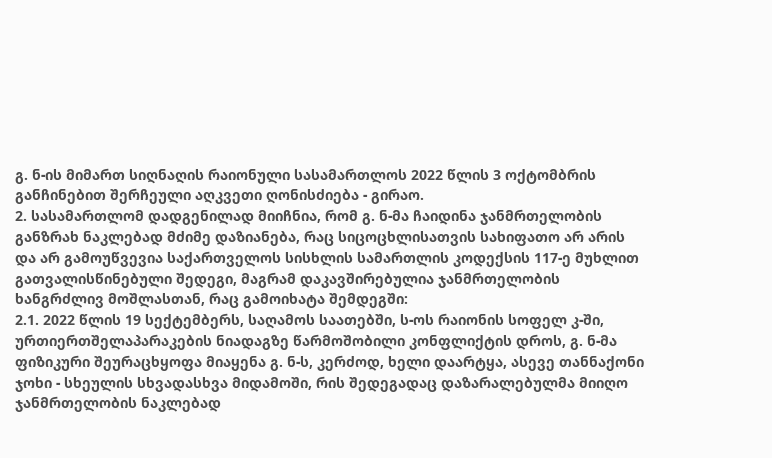გ. ნ-ის მიმართ სიღნაღის რაიონული სასამართლოს 2022 წლის 3 ოქტომბრის განჩინებით შერჩეული აღკვეთი ღონისძიება - გირაო.
2. სასამართლომ დადგენილად მიიჩნია, რომ გ. ნ-მა ჩაიდინა ჯანმრთელობის განზრახ ნაკლებად მძიმე დაზიანება, რაც სიცოცხლისათვის სახიფათო არ არის და არ გამოუწვევია საქართველოს სისხლის სამართლის კოდექსის 117-ე მუხლით გათვალისწინებული შედეგი, მაგრამ დაკავშირებულია ჯანმრთელობის ხანგრძლივ მოშლასთან, რაც გამოიხატა შემდეგში:
2.1. 2022 წლის 19 სექტემბერს, საღამოს საათებში, ს-ოს რაიონის სოფელ კ-ში, ურთიერთშელაპარაკების ნიადაგზე წარმოშობილი კონფლიქტის დროს, გ. ნ-მა ფიზიკური შეურაცხყოფა მიაყენა გ. ნ-ს, კერძოდ, ხელი დაარტყა, ასევე თანნაქონი ჯოხი - სხეულის სხვადასხვა მიდამოში, რის შედეგადაც დაზარალებულმა მიიღო ჯანმრთელობის ნაკლებად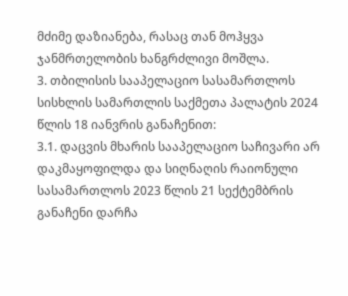მძიმე დაზიანება, რასაც თან მოჰყვა ჯანმრთელობის ხანგრძლივი მოშლა.
3. თბილისის სააპელაციო სასამართლოს სისხლის სამართლის საქმეთა პალატის 2024 წლის 18 იანვრის განაჩენით:
3.1. დაცვის მხარის სააპელაციო საჩივარი არ დაკმაყოფილდა და სიღნაღის რაიონული სასამართლოს 2023 წლის 21 სექტემბრის განაჩენი დარჩა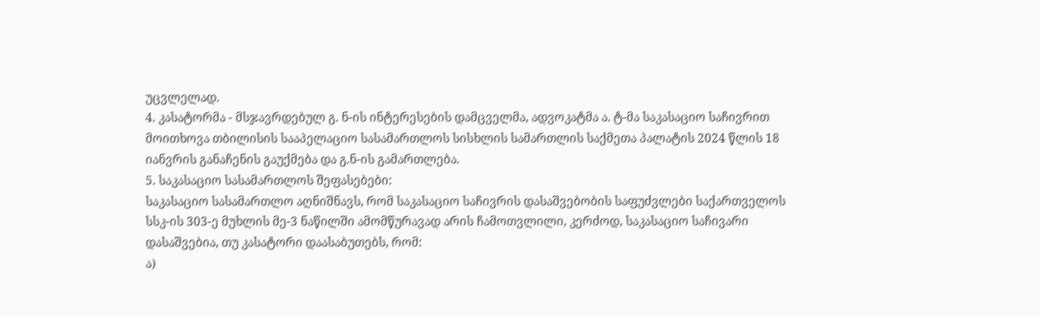უცვლელად.
4. კასატორმა - მსჯავრდებულ გ. ნ-ის ინტერესების დამცველმა, ადვოკატმა ა. ტ-მა საკასაციო საჩივრით მოითხოვა თბილისის სააპელაციო სასამართლოს სისხლის სამართლის საქმეთა პალატის 2024 წლის 18 იანვრის განაჩენის გაუქმება და გ.ნ-ის გამართლება.
5. საკასაციო სასამართლოს შეფასებები:
საკასაციო სასამართლო აღნიშნავს, რომ საკასაციო საჩივრის დასაშვებობის საფუძვლები საქართველოს სსკ-ის 303-ე მუხლის მე-3 ნაწილში ამომწურავად არის ჩამოთვლილი, კერძოდ, საკასაციო საჩივარი დასაშვებია, თუ კასატორი დაასაბუთებს, რომ:
ა)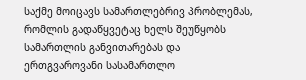საქმე მოიცავს სამართლებრივ პრობლემას, რომლის გადაწყვეტაც ხელს შეუწყობს სამართლის განვითარებას და ერთგვაროვანი სასამართლო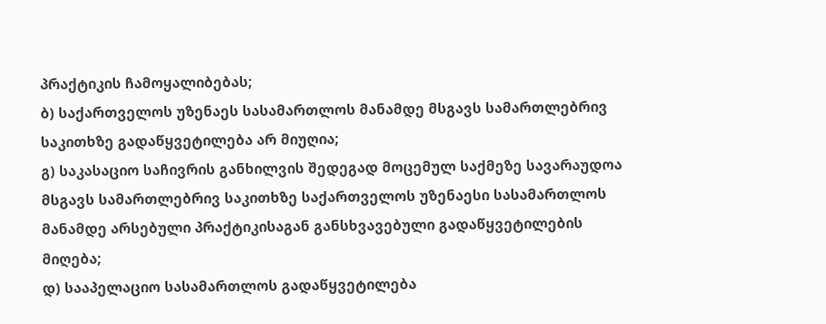პრაქტიკის ჩამოყალიბებას;
ბ) საქართველოს უზენაეს სასამართლოს მანამდე მსგავს სამართლებრივ საკითხზე გადაწყვეტილება არ მიუღია;
გ) საკასაციო საჩივრის განხილვის შედეგად მოცემულ საქმეზე სავარაუდოა მსგავს სამართლებრივ საკითხზე საქართველოს უზენაესი სასამართლოს მანამდე არსებული პრაქტიკისაგან განსხვავებული გადაწყვეტილების მიღება;
დ) სააპელაციო სასამართლოს გადაწყვეტილება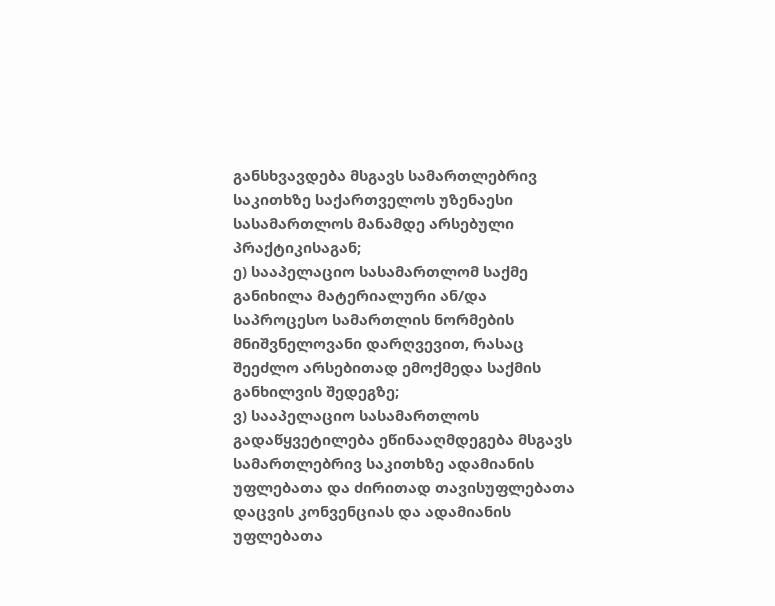განსხვავდება მსგავს სამართლებრივ საკითხზე საქართველოს უზენაესი სასამართლოს მანამდე არსებული პრაქტიკისაგან;
ე) სააპელაციო სასამართლომ საქმე განიხილა მატერიალური ან/და საპროცესო სამართლის ნორმების მნიშვნელოვანი დარღვევით, რასაც შეეძლო არსებითად ემოქმედა საქმის განხილვის შედეგზე;
ვ) სააპელაციო სასამართლოს გადაწყვეტილება ეწინააღმდეგება მსგავს სამართლებრივ საკითხზე ადამიანის უფლებათა და ძირითად თავისუფლებათა დაცვის კონვენციას და ადამიანის უფლებათა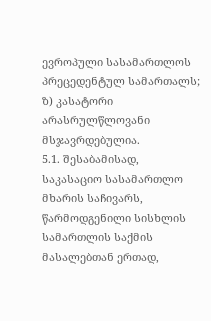ევროპული სასამართლოს პრეცედენტულ სამართალს;
ზ) კასატორი არასრულწლოვანი მსჯავრდებულია.
5.1. შესაბამისად, საკასაციო სასამართლო მხარის საჩივარს, წარმოდგენილი სისხლის სამართლის საქმის მასალებთან ერთად,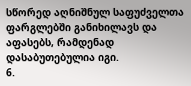სწორედ აღნიშნულ საფუძველთა ფარგლებში განიხილავს და აფასებს, რამდენად დასაბუთებულია იგი.
6.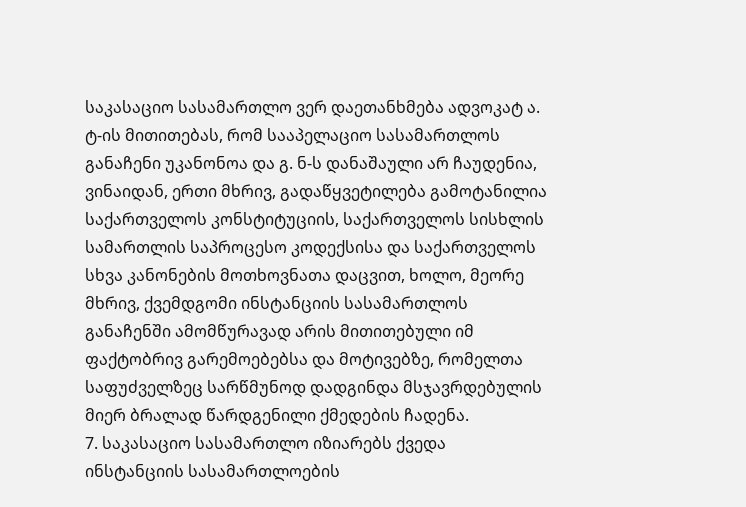საკასაციო სასამართლო ვერ დაეთანხმება ადვოკატ ა. ტ-ის მითითებას, რომ სააპელაციო სასამართლოს განაჩენი უკანონოა და გ. ნ-ს დანაშაული არ ჩაუდენია, ვინაიდან, ერთი მხრივ, გადაწყვეტილება გამოტანილია საქართველოს კონსტიტუციის, საქართველოს სისხლის სამართლის საპროცესო კოდექსისა და საქართველოს სხვა კანონების მოთხოვნათა დაცვით, ხოლო, მეორე მხრივ, ქვემდგომი ინსტანციის სასამართლოს განაჩენში ამომწურავად არის მითითებული იმ ფაქტობრივ გარემოებებსა და მოტივებზე, რომელთა საფუძველზეც სარწმუნოდ დადგინდა მსჯავრდებულის მიერ ბრალად წარდგენილი ქმედების ჩადენა.
7. საკასაციო სასამართლო იზიარებს ქვედა ინსტანციის სასამართლოების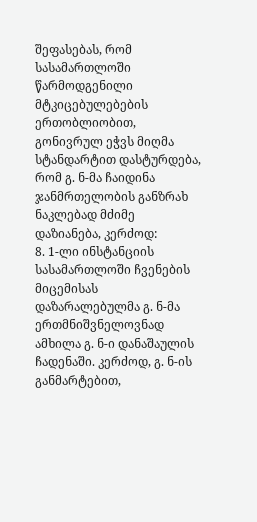შეფასებას, რომ სასამართლოში წარმოდგენილი მტკიცებულებების ერთობლიობით, გონივრულ ეჭვს მიღმა სტანდარტით დასტურდება, რომ გ. ნ-მა ჩაიდინა ჯანმრთელობის განზრახ ნაკლებად მძიმე დაზიანება, კერძოდ:
8. 1-ლი ინსტანციის სასამართლოში ჩვენების მიცემისას დაზარალებულმა გ. ნ-მა ერთმნიშვნელოვნად ამხილა გ. ნ-ი დანაშაულის ჩადენაში. კერძოდ, გ. ნ-ის განმარტებით,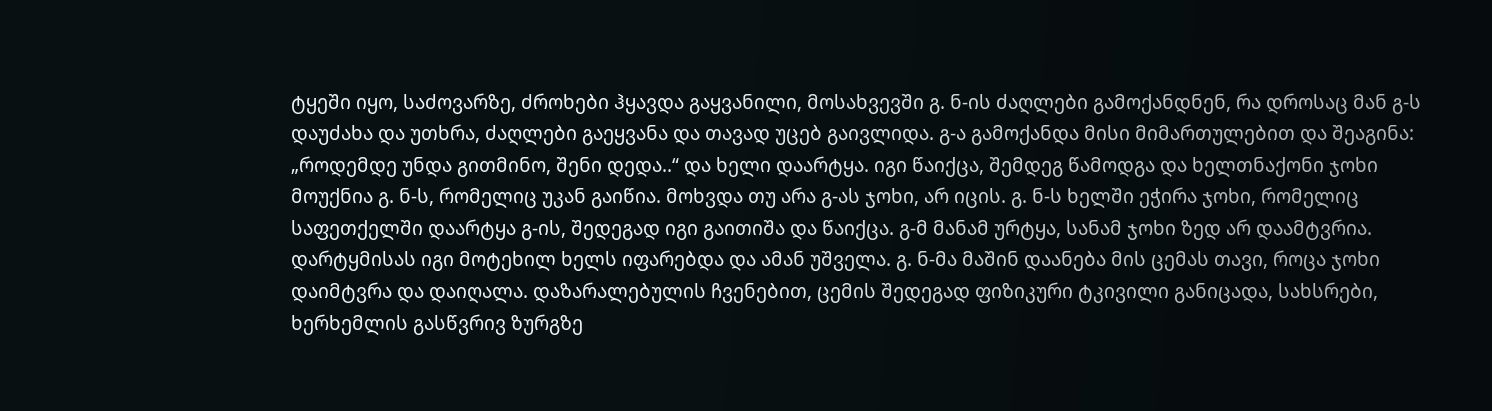ტყეში იყო, საძოვარზე, ძროხები ჰყავდა გაყვანილი, მოსახვევში გ. ნ-ის ძაღლები გამოქანდნენ, რა დროსაც მან გ-ს დაუძახა და უთხრა, ძაღლები გაეყვანა და თავად უცებ გაივლიდა. გ-ა გამოქანდა მისი მიმართულებით და შეაგინა: „როდემდე უნდა გითმინო, შენი დედა..“ და ხელი დაარტყა. იგი წაიქცა, შემდეგ წამოდგა და ხელთნაქონი ჯოხი მოუქნია გ. ნ-ს, რომელიც უკან გაიწია. მოხვდა თუ არა გ-ას ჯოხი, არ იცის. გ. ნ-ს ხელში ეჭირა ჯოხი, რომელიც საფეთქელში დაარტყა გ-ის, შედეგად იგი გაითიშა და წაიქცა. გ-მ მანამ ურტყა, სანამ ჯოხი ზედ არ დაამტვრია. დარტყმისას იგი მოტეხილ ხელს იფარებდა და ამან უშველა. გ. ნ-მა მაშინ დაანება მის ცემას თავი, როცა ჯოხი დაიმტვრა და დაიღალა. დაზარალებულის ჩვენებით, ცემის შედეგად ფიზიკური ტკივილი განიცადა, სახსრები, ხერხემლის გასწვრივ ზურგზე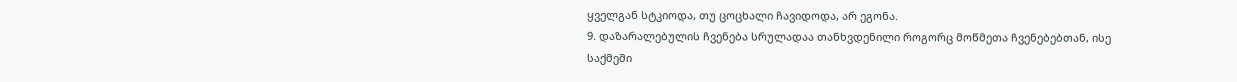ყველგან სტკიოდა, თუ ცოცხალი ჩავიდოდა, არ ეგონა.
9. დაზარალებულის ჩვენება სრულადაა თანხვდენილი როგორც მოწმეთა ჩვენებებთან, ისე საქმეში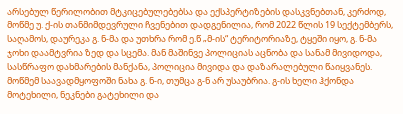არსებულ წერილობით მტკიცებულებებსა და ექსპერტიზების დასკვნებთან, კერძოდ, მოწმე უ. ქ-ის თანმიმდევრული ჩვენებით დადგენილია, რომ 2022 წლის 19 სექტემბერს, საღამოს, დაურეკა გ. ნ-მა და უთხრა რომ ე.წ „მ-ის“ ტერიტორიაზე, ტყეში იყო, გ. ნ-მა ჯოხი დაამტვრია ზედ და სცემა. მან მაშინვე პოლიციას აცნობა და სანამ მივიდოდა, სასწრაფო დახმარების მანქანა, პოლიცია მივიდა და დაზარალებული წაიყვანეს. მოწმემ საავადმყოფოში ნახა გ. ნ-ი, თუმცა გ-ნ არ უსაუბრია. გ-ის ხელი ჰქონდა მოტეხილი, ნეკნები გატეხილი და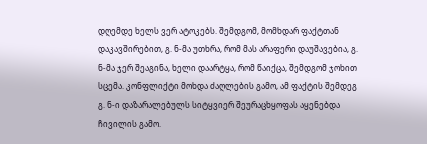დღემდე ხელს ვერ ატოკებს. შემდგომ, მომხდარ ფაქტთან დაკავშირებით, გ. ნ-მა უთხრა, რომ მას არაფერი დაუშავებია, გ. ნ-მა ჯერ შეაგინა, ხელი დაარტყა, რომ წაიქცა, შემდგომ ჯოხით სცემა. კონფლიქტი მოხდა ძაღლების გამო, ამ ფაქტის შემდეგ გ. ნ-ი დაზარალებულს სიტყვიერ შეურაცხყოფას აყენებდა ჩივილის გამო.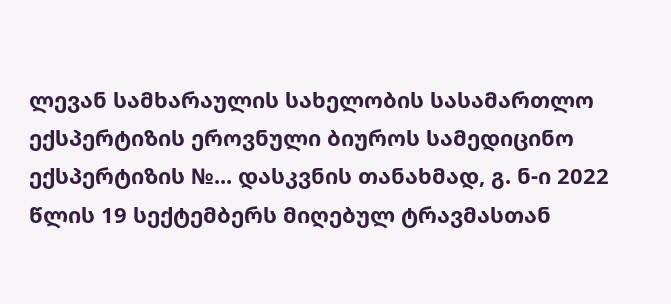ლევან სამხარაულის სახელობის სასამართლო ექსპერტიზის ეროვნული ბიუროს სამედიცინო ექსპერტიზის №... დასკვნის თანახმად, გ. ნ-ი 2022 წლის 19 სექტემბერს მიღებულ ტრავმასთან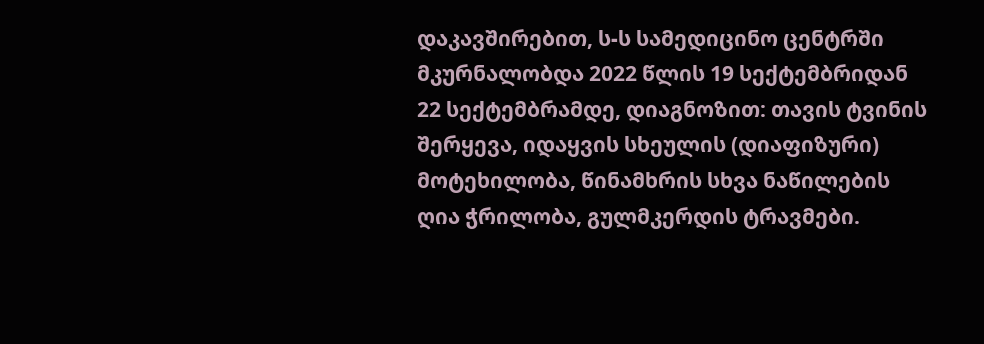დაკავშირებით, ს-ს სამედიცინო ცენტრში მკურნალობდა 2022 წლის 19 სექტემბრიდან 22 სექტემბრამდე, დიაგნოზით: თავის ტვინის შერყევა, იდაყვის სხეულის (დიაფიზური) მოტეხილობა, წინამხრის სხვა ნაწილების ღია ჭრილობა, გულმკერდის ტრავმები.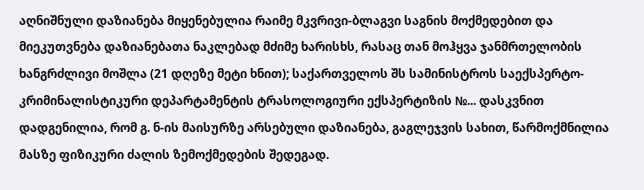აღნიშნული დაზიანება მიყენებულია რაიმე მკვრივი-ბლაგვი საგნის მოქმედებით და მიეკუთვნება დაზიანებათა ნაკლებად მძიმე ხარისხს, რასაც თან მოჰყვა ჯანმრთელობის ხანგრძლივი მოშლა (21 დღეზე მეტი ხნით); საქართველოს შს სამინისტროს საექსპერტო-კრიმინალისტიკური დეპარტამენტის ტრასოლოგიური ექსპერტიზის №... დასკვნით დადგენილია, რომ გ. ნ-ის მაისურზე არსებული დაზიანება, გაგლეჯვის სახით, წარმოქმნილია მასზე ფიზიკური ძალის ზემოქმედების შედეგად.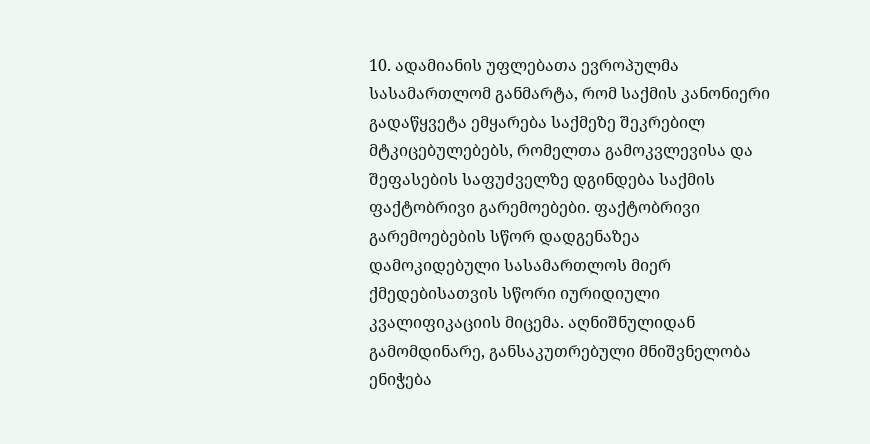10. ადამიანის უფლებათა ევროპულმა სასამართლომ განმარტა, რომ საქმის კანონიერი გადაწყვეტა ემყარება საქმეზე შეკრებილ მტკიცებულებებს, რომელთა გამოკვლევისა და შეფასების საფუძველზე დგინდება საქმის ფაქტობრივი გარემოებები. ფაქტობრივი გარემოებების სწორ დადგენაზეა დამოკიდებული სასამართლოს მიერ ქმედებისათვის სწორი იურიდიული კვალიფიკაციის მიცემა. აღნიშნულიდან გამომდინარე, განსაკუთრებული მნიშვნელობა ენიჭება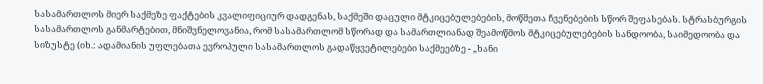სასამართლოს მიერ საქმეზე ფაქტების კვალიფიციურ დადგენას, საქმეში დაცული მტკიცებულებების, მოწმეთა ჩვენებების სწორ შეფასებას. სტრასბურგის სასამართლოს განმარტებით, მნიშვნელოვანია, რომ სასამართლომ სწორად და სამართლიანად შეამოწმოს მტკიცებულებების სანდოობა, საიმედოობა და სიზუსტე (იხ.: ადამიანის უფლებათა ევროპული სასამართლოს გადაწყვეტილებები საქმეებზე - „ხანი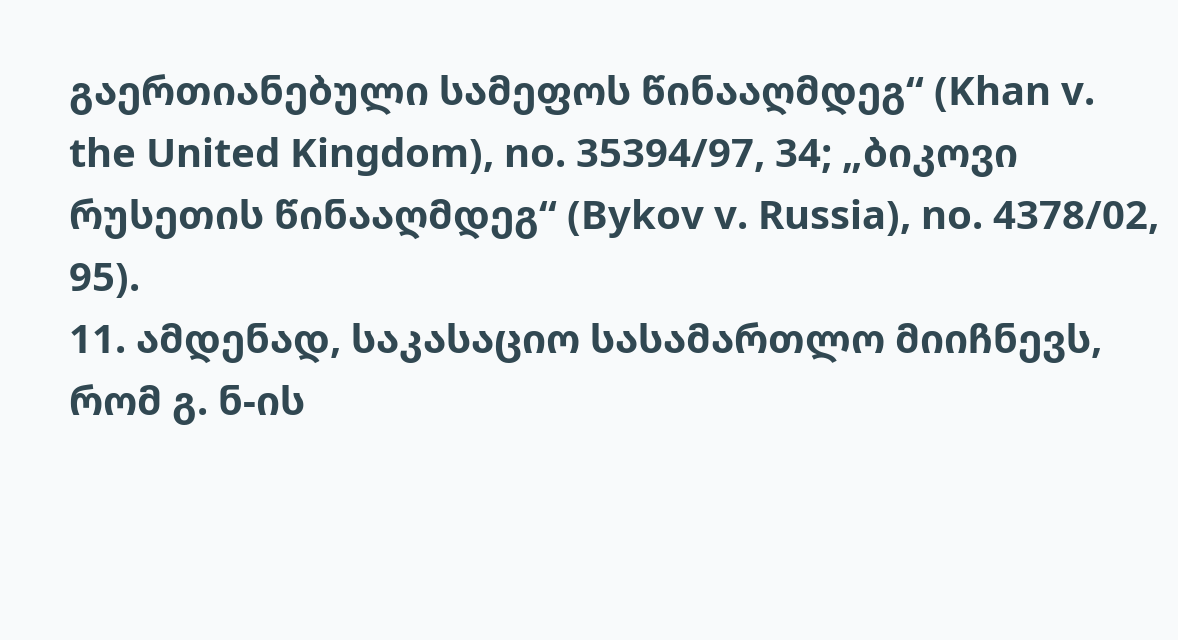გაერთიანებული სამეფოს წინააღმდეგ“ (Khan v. the United Kingdom), no. 35394/97, 34; „ბიკოვი რუსეთის წინააღმდეგ“ (Bykov v. Russia), no. 4378/02, 95).
11. ამდენად, საკასაციო სასამართლო მიიჩნევს, რომ გ. ნ-ის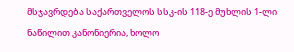მსჯავრდება საქართველოს სსკ-ის 118-ე მუხლის 1-ლი ნაწილით კანონიერია, ხოლო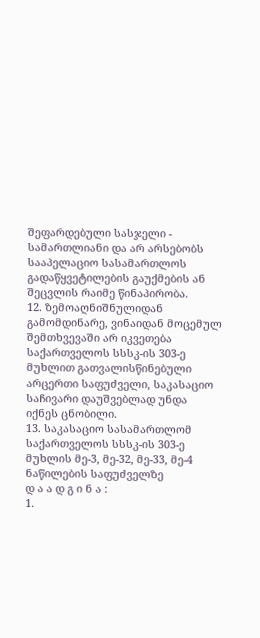შეფარდებული სასჯელი - სამართლიანი და არ არსებობს სააპელაციო სასამართლოს გადაწყვეტილების გაუქმების ან შეცვლის რაიმე წინაპირობა.
12. ზემოაღნიშნულიდან გამომდინარე, ვინაიდან მოცემულ შემთხვევაში არ იკვეთება საქართველოს სსსკ-ის 303-ე მუხლით გათვალისწინებული არცერთი საფუძველი, საკასაციო საჩივარი დაუშვებლად უნდა იქნეს ცნობილი.
13. საკასაციო სასამართლომ საქართველოს სსსკ-ის 303-ე მუხლის მე-3, მე-32, მე-33, მე-4 ნაწილების საფუძველზე
დ ა ა დ გ ი ნ ა :
1.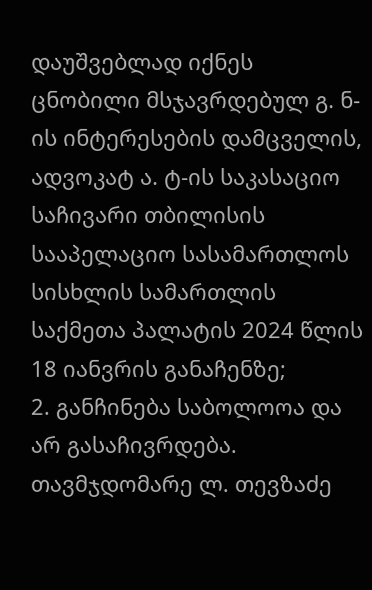დაუშვებლად იქნეს ცნობილი მსჯავრდებულ გ. ნ-ის ინტერესების დამცველის, ადვოკატ ა. ტ-ის საკასაციო საჩივარი თბილისის სააპელაციო სასამართლოს სისხლის სამართლის საქმეთა პალატის 2024 წლის 18 იანვრის განაჩენზე;
2. განჩინება საბოლოოა და არ გასაჩივრდება.
თავმჯდომარე ლ. თევზაძე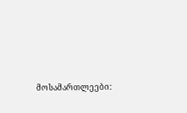მოსამართლეები: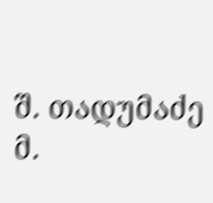შ. თადუმაძე
მ.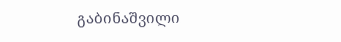გაბინაშვილი